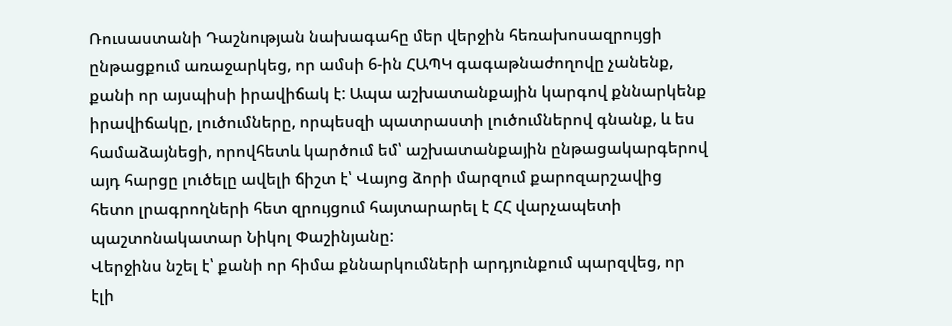Ռուսաստանի Դաշնության նախագահը մեր վերջին հեռախոսազրույցի ընթացքում առաջարկեց, որ ամսի 6-ին ՀԱՊԿ գագաթնաժողովը չանենք, քանի որ այսպիսի իրավիճակ է: Ապա աշխատանքային կարգով քննարկենք իրավիճակը, լուծումները, որպեսզի պատրաստի լուծումներով գնանք, և ես համաձայնեցի, որովհետև կարծում եմ՝ աշխատանքային ընթացակարգերով այդ հարցը լուծելը ավելի ճիշտ է՝ Վայոց ձորի մարզում քարոզարշավից հետո լրագրողների հետ զրույցում հայտարարել է ՀՀ վարչապետի պաշտոնակատար Նիկոլ Փաշինյանը:
Վերջինս նշել է՝ քանի որ հիմա քննարկումների արդյունքում պարզվեց, որ էլի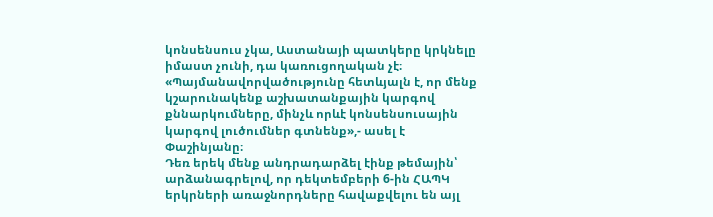կոնսենսուս չկա, Աստանայի պատկերը կրկնելը իմաստ չունի, դա կառուցողական չէ։ «Պայմանավորվածությունը հետևյալն է, որ մենք կշարունակենք աշխատանքային կարգով քննարկումները, մինչև որևէ կոնսենսուսային կարգով լուծումներ գտնենք»,- ասել է Փաշինյանը։
Դեռ երեկ մենք անդրադարձել էինք թեմային՝ արձանագրելով, որ դեկտեմբերի 6-ին ՀԱՊԿ երկրների առաջնորդները հավաքվելու են այլ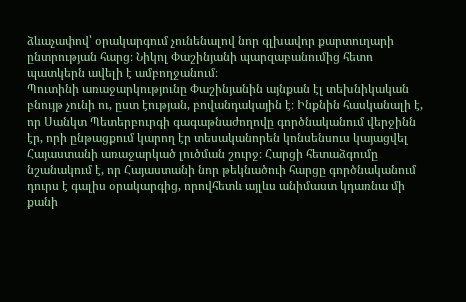ձևաչափով՝ օրակարգում չունենալով նոր գլխավոր քարտուղարի ընտրության հարց։ Նիկոլ Փաշինյանի պարզաբանումից հետո պատկերն ավելի է ամբողջանում։
Պուտինի առաջարկությունը Փաշինյանին այնքան էլ տեխնիկական բնույթ չունի ու, ըստ էության, բովանդակային է։ Ինքնին հասկանալի է, որ Սանկտ Պետերբուրգի գագաթնաժողովը գործնականում վերջինն էր, որի ընթացքում կարող էր տեսականորեն կոնսենսուս կայացվել Հայաստանի առաջարկած լուծման շուրջ։ Հարցի հետաձգումը նշանակում է, որ Հայաստանի նոր թեկնածուի հարցը գործնականում դուրս է գալիս օրակարգից, որովհետև այլևս անիմաստ կդառնա մի քանի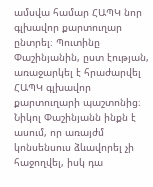ամսվա համար ՀԱՊԿ նոր գլխավոր քարտուղար ընտրել։ Պուտինը Փաշինյանին, ըստ էության, առաջարկել է հրաժարվել ՀԱՊԿ գլխավոր քարտուղարի պաշտոնից։
Նիկոլ Փաշինյանն ինքն է ասում, որ առայժմ կոնսենսուս ձևավորել չի հաջողվել, իսկ դա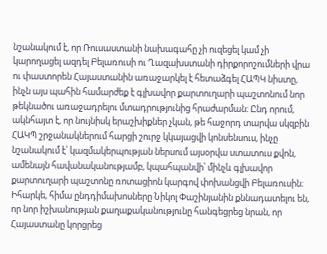նշանակում է, որ Ռուսաստանի նախագահը չի ուզեցել կամ չի կարողացել ազդել Բելառուսի ու Ղազախստանի դիրքորոշումների վրա ու փաստորեն Հայաստանին առաջարկել է հետաձգել ՀԱՊԿ նիստը, ինչն այս պահին համարժեք է գլխավոր քարտուղարի պաշտոնում նոր թեկնածու առաջադրելու մտադրությունից հրաժարման։ Ընդ որում, ակնհայտ է, որ նույնիսկ երաշխիքներ չկան, թե հաջորդ տարվա սկզբին ՀԱԿՊ շրջանակներում հարցի շուրջ կկայացվի կոնսենսուս, ինչը նշանակում է՝ կազմակերպության ներսում այսօրվա ստատուս քվոն, ամենայն հավանականությամբ, կպահպանվի՝ մինչև գլխավոր քարտուղարի պաշտոնը ռոտացիոն կարգով փոխանցվի Բելառուսին։
Իհարկե, հիմա ընդդիմախոսները Նիկոլ Փաշինյանին քննադատելու են, որ նոր իշխանության քաղաքականությունը հանգեցրեց նրան, որ Հայաստանը կորցրեց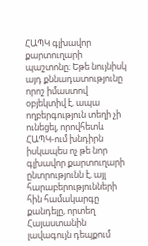ՀԱՊԿ գլխավոր քարտուղարի պաշտոնը։ Եթե նույնիսկ այդ քննադատությունը որոշ իմաստով օբյեկտիվ է, ապա ողբերգություն տեղի չի ունեցել, որովհետև ՀԱՊԿ-ում խնդիրն իսկապես ոչ թե նոր գլխավոր քարտուղարի ընտրությունն է, այլ հարաբերությունների հին համակարգը քանդելը, որտեղ Հայաստանին լավագույն դեպքում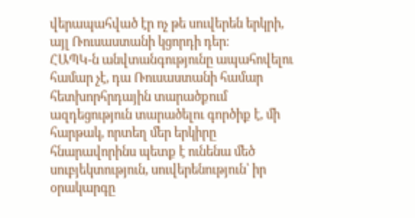վերապահված էր ոչ թե սուվերեն երկրի, այլ Ռուսաստանի կցորդի դեր։
ՀԱՊԿ-ն անվտանգությունը ապահովելու համար չէ, դա Ռուսաստանի համար հետխորհրդային տարածքում ազդեցություն տարածելու գործիք է, մի հարթակ, որտեղ մեր երկիրը հնարավորինս պետք է ունենա մեծ սուբյեկտություն, սուվերենություն՝ իր օրակարգը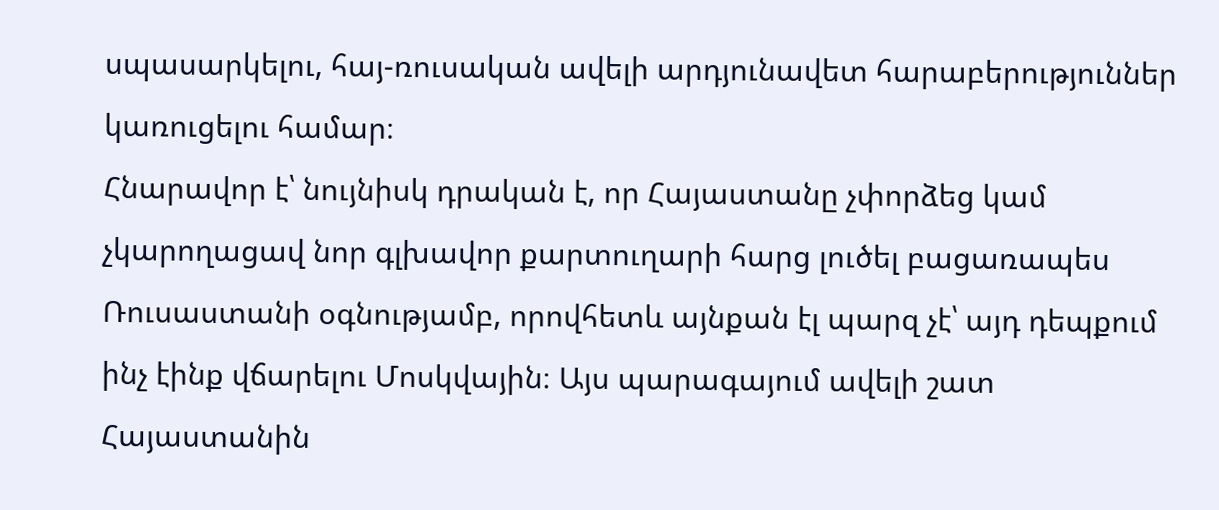սպասարկելու, հայ-ռուսական ավելի արդյունավետ հարաբերություններ կառուցելու համար։
Հնարավոր է՝ նույնիսկ դրական է, որ Հայաստանը չփորձեց կամ չկարողացավ նոր գլխավոր քարտուղարի հարց լուծել բացառապես Ռուսաստանի օգնությամբ, որովհետև այնքան էլ պարզ չէ՝ այդ դեպքում ինչ էինք վճարելու Մոսկվային։ Այս պարագայում ավելի շատ Հայաստանին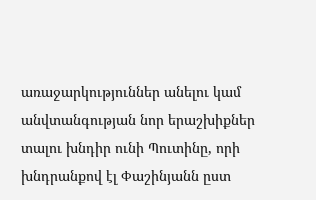առաջարկություններ անելու կամ անվտանգության նոր երաշխիքներ տալու խնդիր ունի Պուտինը, որի խնդրանքով էլ Փաշինյանն ըստ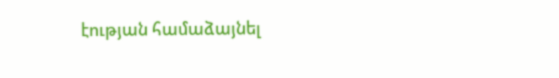էության համաձայնել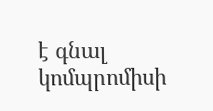է գնալ կոմպրոմիսի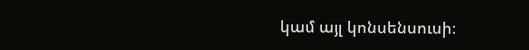կամ այլ կոնսենսուսի։